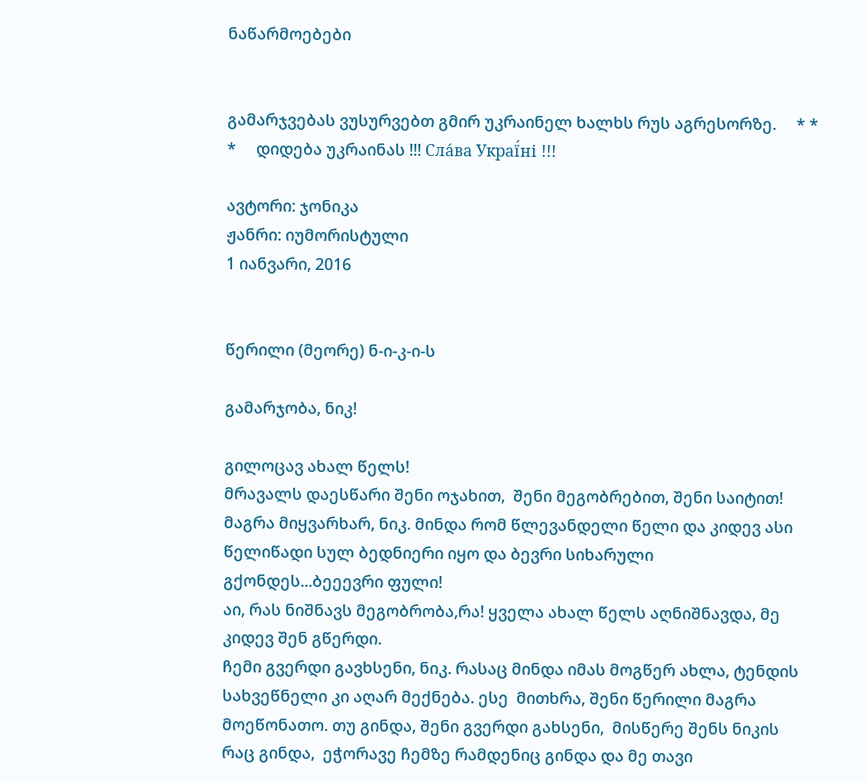ნაწარმოებები


გამარჯვებას ვუსურვებთ გმირ უკრაინელ ხალხს რუს აგრესორზე.     * * *     დიდება უკრაინას !!! Сла́ва Украї́ні !!!

ავტორი: ჯონიკა
ჟანრი: იუმორისტული
1 იანვარი, 2016


წერილი (მეორე) ნ-ი-კ-ი-ს

გამარჯობა, ნიკ!

გილოცავ ახალ წელს!
მრავალს დაესწარი შენი ოჯახით,  შენი მეგობრებით, შენი საიტით! მაგრა მიყვარხარ, ნიკ. მინდა რომ წლევანდელი წელი და კიდევ ასი წელიწადი სულ ბედნიერი იყო და ბევრი სიხარული გქონდეს...ბეეევრი ფული!
აი, რას ნიშნავს მეგობრობა,რა! ყველა ახალ წელს აღნიშნავდა, მე კიდევ შენ გწერდი.
ჩემი გვერდი გავხსენი, ნიკ. რასაც მინდა იმას მოგწერ ახლა, ტენდის სახვეწნელი კი აღარ მექნება. ესე  მითხრა, შენი წერილი მაგრა მოეწონათო. თუ გინდა, შენი გვერდი გახსენი,  მისწერე შენს ნიკის რაც გინდა,  ეჭორავე ჩემზე რამდენიც გინდა და მე თავი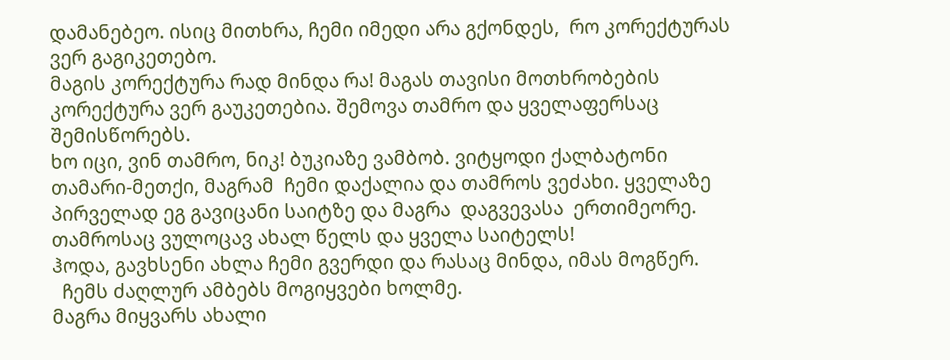დამანებეო. ისიც მითხრა, ჩემი იმედი არა გქონდეს,  რო კორექტურას ვერ გაგიკეთებო.
მაგის კორექტურა რად მინდა რა! მაგას თავისი მოთხრობების კორექტურა ვერ გაუკეთებია. შემოვა თამრო და ყველაფერსაც შემისწორებს.
ხო იცი, ვინ თამრო, ნიკ! ბუკიაზე ვამბობ. ვიტყოდი ქალბატონი თამარი-მეთქი, მაგრამ  ჩემი დაქალია და თამროს ვეძახი. ყველაზე პირველად ეგ გავიცანი საიტზე და მაგრა  დაგვევასა  ერთიმეორე.
თამროსაც ვულოცავ ახალ წელს და ყველა საიტელს!
ჰოდა, გავხსენი ახლა ჩემი გვერდი და რასაც მინდა, იმას მოგწერ.
  ჩემს ძაღლურ ამბებს მოგიყვები ხოლმე.
მაგრა მიყვარს ახალი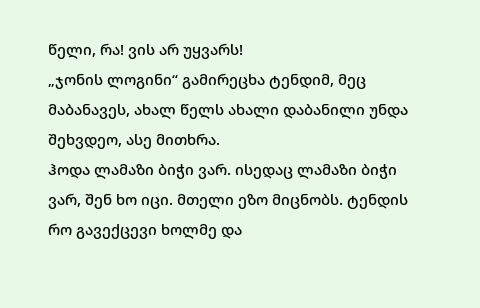წელი, რა! ვის არ უყვარს!
„ჯონის ლოგინი“ გამირეცხა ტენდიმ, მეც მაბანავეს, ახალ წელს ახალი დაბანილი უნდა შეხვდეო, ასე მითხრა.
ჰოდა ლამაზი ბიჭი ვარ. ისედაც ლამაზი ბიჭი ვარ, შენ ხო იცი. მთელი ეზო მიცნობს. ტენდის რო გავექცევი ხოლმე და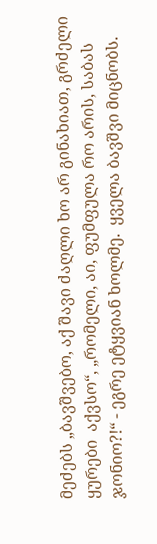მეძებს „ბავშვებო, აქ შავი ძაღლი ხო არ გინახიათ, გრძელი ყურები  აქვსო“, „რომელი, აი, ფუმფულა რო არის, საბას ჯონიო?!“ - ეგრე ეტყვიან ხოლმე.  ყველა ბავშვი მიცნობს.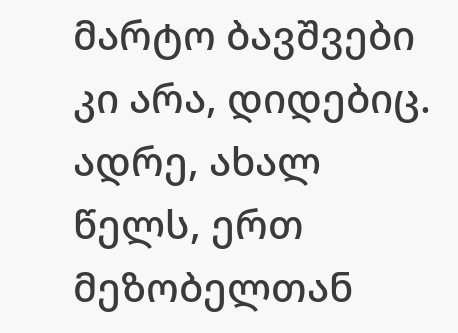მარტო ბავშვები კი არა, დიდებიც.
ადრე, ახალ წელს, ერთ მეზობელთან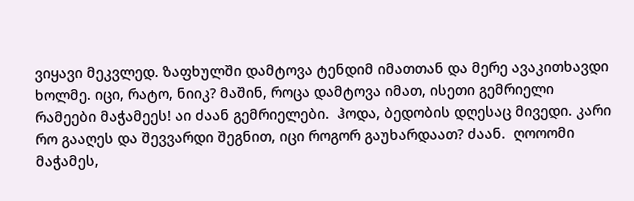ვიყავი მეკვლედ. ზაფხულში დამტოვა ტენდიმ იმათთან და მერე ავაკითხავდი ხოლმე. იცი, რატო, ნიიკ? მაშინ, როცა დამტოვა იმათ, ისეთი გემრიელი რამეები მაჭამეეს! აი ძაან გემრიელები.  ჰოდა, ბედობის დღესაც მივედი. კარი რო გააღეს და შევვარდი შეგნით, იცი როგორ გაუხარდაათ? ძაან.  ღოოომი მაჭამეს,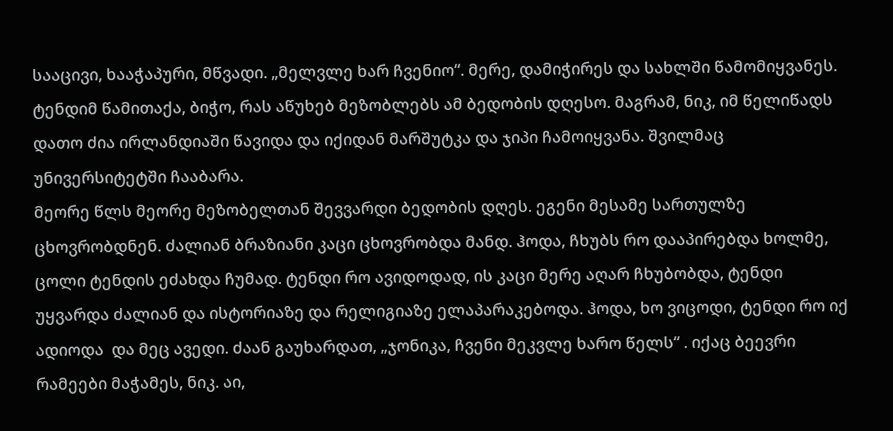სააცივი, ხააჭაპური, მწვადი. „მელვლე ხარ ჩვენიო“. მერე, დამიჭირეს და სახლში წამომიყვანეს. ტენდიმ წამითაქა, ბიჭო, რას აწუხებ მეზობლებს ამ ბედობის დღესო. მაგრამ, ნიკ, იმ წელიწადს დათო ძია ირლანდიაში წავიდა და იქიდან მარშუტკა და ჯიპი ჩამოიყვანა. შვილმაც უნივერსიტეტში ჩააბარა.
მეორე წლს მეორე მეზობელთან შევვარდი ბედობის დღეს. ეგენი მესამე სართულზე ცხოვრობდნენ. ძალიან ბრაზიანი კაცი ცხოვრობდა მანდ. ჰოდა, ჩხუბს რო დააპირებდა ხოლმე, ცოლი ტენდის ეძახდა ჩუმად. ტენდი რო ავიდოდად, ის კაცი მერე აღარ ჩხუბობდა, ტენდი უყვარდა ძალიან და ისტორიაზე და რელიგიაზე ელაპარაკებოდა. ჰოდა, ხო ვიცოდი, ტენდი რო იქ ადიოდა  და მეც ავედი. ძაან გაუხარდათ, „ჯონიკა, ჩვენი მეკვლე ხარო წელს“ . იქაც ბეევრი რამეები მაჭამეს, ნიკ. აი,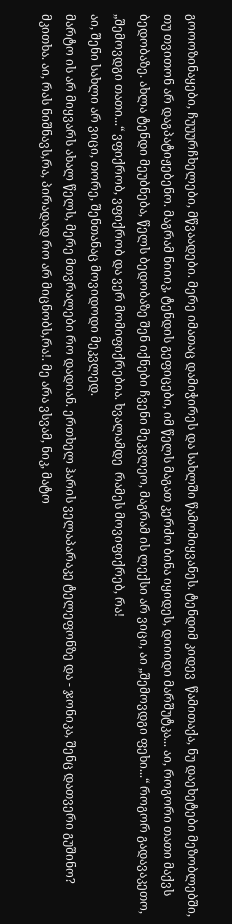გოოოზინაყები, ჩუუურჩხელები, მწვაადები. მერე იმათაც დამიჭირეს და სახლში წამომიყვანეს. ტენდიმ კიდევ  წამითაქა, ნუ დაეხეტები მეზობლებში, თუ თვითონ არ დაგპატიჟებენო. მაგრამ ნიიიკ, ტენდის გეფიცები, იმ წელს მაგათ კერძო ბინა იყიდეს, დიიიდი მარშუტკა... აი, როგორი თათი მაქვს ბედობაზე. ახლა ტენდი მეუბნება, წელს ბედობაზე შენ იქნები ჩვენი მეკვლეო, მაგრამ ის ლექსი არ ვიცი, აი „შემოვდგი ფეხი...“ როგორ გადავაკეთო, „შემოვდგი თათი...“ ვფიქრობ, ვფიქრობ და ვერ მომიფიქრებია. ხვალამდე  რამეს მოვიფიქრებ, რა!
აი, შენი სახლი არ ვიცი, თორე, შენთანაც მოვიდოდი მეკვლედ.
მარტო ის არ მიყვარს ახალ წელს, მერე მთვრალები რო დადიან. ერთხელ ჰარის ველაპარაკე ტელეფონზე და - ჯონიკა, შენც დათვერი გუშინო? მკითხა. აი, რას ნიშნავს,რა, პირადად რო არ მიცნობს,რა!. მე არა ვსვამ, ნიკ, მატო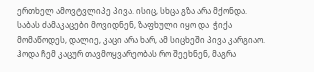ერთხელ ამოვტვლიპე პივა. ისიც, სხცა გზა არა მქონდა. საბას ძამაკაცები მოვიდნენ, ზაფხული იყო და  ჭიქა მომაწოდეს, დალიე, კაცი არა ხარ, ამ სიცხეში პივა კარგიაო. ჰოდა ჩემ კაცურ თავმოყვარეობას რო შეეხნენ, მაგრა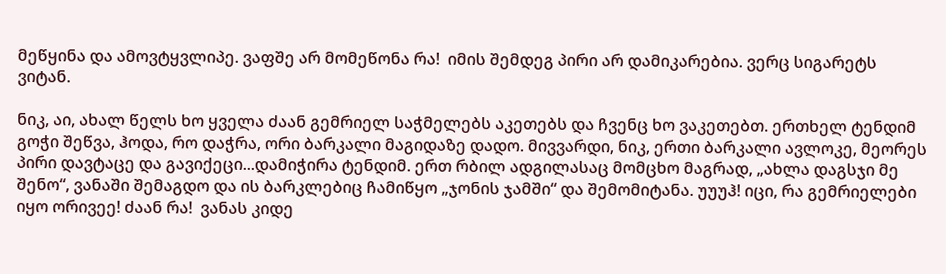მეწყინა და ამოვტყვლიპე. ვაფშე არ მომეწონა რა!  იმის შემდეგ პირი არ დამიკარებია. ვერც სიგარეტს ვიტან.

ნიკ, აი, ახალ წელს ხო ყველა ძაან გემრიელ საჭმელებს აკეთებს და ჩვენც ხო ვაკეთებთ. ერთხელ ტენდიმ გოჭი შეწვა, ჰოდა, რო დაჭრა, ორი ბარკალი მაგიდაზე დადო. მივვარდი, ნიკ, ერთი ბარკალი ავლოკე, მეორეს პირი დავტაცე და გავიქეცი...დამიჭირა ტენდიმ. ერთ რბილ ადგილასაც მომცხო მაგრად, „ახლა დაგსჯი მე შენო“, ვანაში შემაგდო და ის ბარკლებიც ჩამიწყო „ჯონის ჯამში“ და შემომიტანა. უუუჰ! იცი, რა გემრიელები იყო ორივეე! ძაან რა!  ვანას კიდე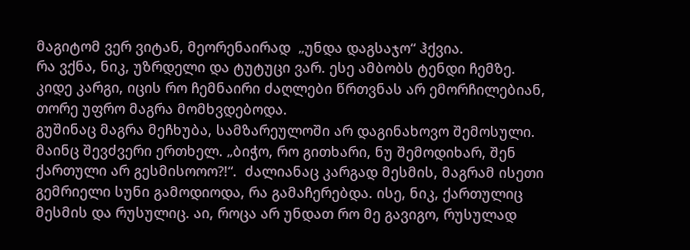მაგიტომ ვერ ვიტან, მეორენაირად  „უნდა დაგსაჯო“ ჰქვია.
რა ვქნა, ნიკ, უზრდელი და ტუტუცი ვარ. ესე ამბობს ტენდი ჩემზე. კიდე კარგი, იცის რო ჩემნაირი ძაღლები წრთვნას არ ემორჩილებიან, თორე უფრო მაგრა მომხვდებოდა.
გუშინაც მაგრა მეჩხუბა, სამზარეულოში არ დაგინახოვო შემოსული. მაინც შევძვერი ერთხელ. „ბიჭო, რო გითხარი, ნუ შემოდიხარ, შენ ქართული არ გესმისოოო?!“.  ძალიანაც კარგად მესმის, მაგრამ ისეთი გემრიელი სუნი გამოდიოდა, რა გამაჩერებდა. ისე, ნიკ, ქართულიც მესმის და რუსულიც. აი, როცა არ უნდათ რო მე გავიგო, რუსულად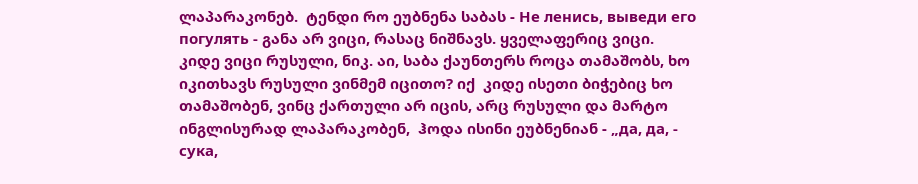ლაპარაკონებ.  ტენდი რო ეუბნენა საბას - Не ленись, выведи его погулять - განა არ ვიცი, რასაც ნიშნავს. ყველაფერიც ვიცი.
კიდე ვიცი რუსული, ნიკ. აი, საბა ქაუნთერს როცა თამაშობს, ხო იკითხავს რუსული ვინმემ იცითო? იქ  კიდე ისეთი ბიჭებიც ხო თამაშობენ, ვინც ქართული არ იცის, არც რუსული და მარტო ინგლისურად ლაპარაკობენ,  ჰოდა ისინი ეუბნენიან - „да, да, - сука,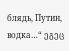блядь, Путин, водка…“ ეგეც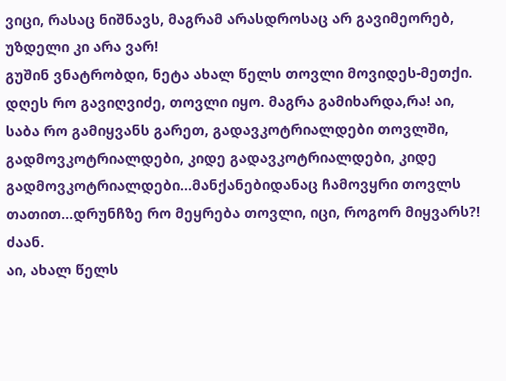ვიცი, რასაც ნიშნავს, მაგრამ არასდროსაც არ გავიმეორებ, უზდელი კი არა ვარ!
გუშინ ვნატრობდი, ნეტა ახალ წელს თოვლი მოვიდეს-მეთქი. დღეს რო გავიღვიძე, თოვლი იყო. მაგრა გამიხარდა,რა! აი, საბა რო გამიყვანს გარეთ, გადავკოტრიალდები თოვლში, გადმოვკოტრიალდები, კიდე გადავკოტრიალდები, კიდე გადმოვკოტრიალდები...მანქანებიდანაც ჩამოვყრი თოვლს თათით...დრუნჩზე რო მეყრება თოვლი, იცი, როგორ მიყვარს?!  ძაან.
აი, ახალ წელს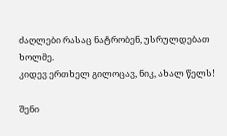ძაღლები რასაც ნატრობენ, უსრულდებათ ხოლმე.
კიდევ ერთხელ გილოცავ, ნიკ, ახალ წელს!

შენი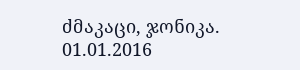ძმაკაცი, ჯონიკა.
01.01.2016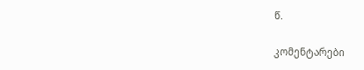წ.

კომენტარები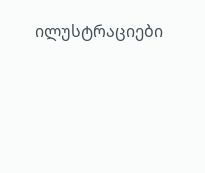ილუსტრაციები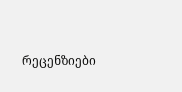რეცენზიები